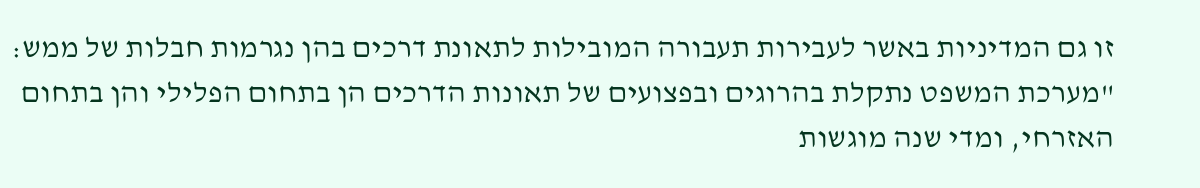זו גם המדיניות באשר לעבירות תעבורה המובילות לתאונת דרכים בהן נגרמות חבלות של ממש: "מערכת המשפט נתקלת בהרוגים ובפצועים של תאונות הדרכים הן בתחום הפלילי והן בתחום האזרחי, ומדי שנה מוגשות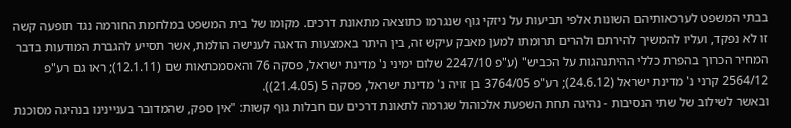בבתי המשפט לערכאותיהם השונות אלפי תביעות על ניזקי גוף שנגרמו כתוצאה מתאונת דרכים. מקומו של בית המשפט במלחמת החורמה נגד תופעה קשה זו לא נפקד, ועליו להמשיך להירתם ולהרים תרומתו למען מאבק עיקש זה, בין היתר באמצעות הדאגה לענישה הולמת, אשר תסייע להגברת המודעות בדבר המחיר הכרוך בהפרת כללי ההיתנהגות על הכביש" (ע"פ 2247/10 שלום ימיני נ' מדינת ישראל, פסקה 76 והאסמכתאות שם (12.1.11); ראו גם רע"פ 2564/12 קרני נ' מדינת ישראל (24.6.12); רע"פ 3764/05 בן זויה נ' מדינת ישראל, פסקה 5 (21.4.05)).
ובאשר לשילוב של שתי הנסיבות - נהיגה תחת השפעת אלכוהול שגרמה לתאונת דרכים עם חבלות גוף קשות: "אין ספק, שהמדובר בעניינינו בנהיגה מסוכנת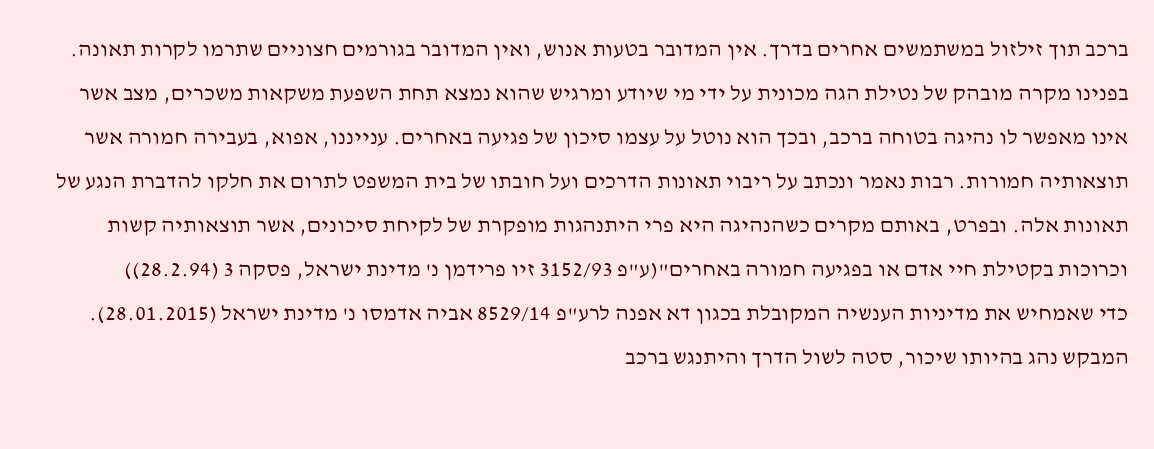ברכב תוך זילזול במשתמשים אחרים בדרך. אין המדובר בטעות אנוש, ואין המדובר בגורמים חצוניים שתרמו לקרות תאונה. בפנינו מקרה מובהק של נטילת הגה מכונית על ידי מי שיודע ומרגיש שהוא נמצא תחת השפעת משקאות משכרים, מצב אשר אינו מאפשר לו נהיגה בטוחה ברכב, ובכך הוא נוטל על עצמו סיכון של פגיעה באחרים. ענייננו, אפוא, בעבירה חמורה אשר תוצאותיה חמורות. רבות נאמר ונכתב על ריבוי תאונות הדרכים ועל חובתו של בית המשפט לתרום את חלקו להדברת הנגע של תאונות אלה. ובפרט, באותם מקרים כשהנהיגה היא פרי היתנהגות מופקרת של לקיחת סיכונים, אשר תוצאותיה קשות וכרוכות בקטילת חיי אדם או בפגיעה חמורה באחרים"(ע"פ 3152/93 זיו פרידמן נ' מדינת ישראל, פסקה 3 (28.2.94))
כדי שאמחיש את מדיניות הענשיה המקובלת בכגון דא אפנה לרע"פ 8529/14 אביה אדמסו נ' מדינת ישראל (28.01.2015).
המבקש נהג בהיותו שיכור, סטה לשול הדרך והיתנגש ברכב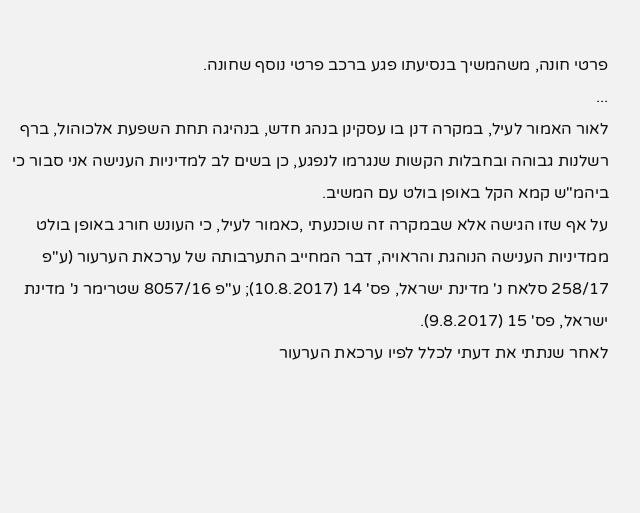פרטי חונה, משהמשיך בנסיעתו פגע ברכב פרטי נוסף שחונה.
...
לאור האמור לעיל, במקרה דנן בו עסקינן בנהג חדש, בנהיגה תחת השפעת אלכוהול, ברף רשלנות גבוהה ובחבלות הקשות שנגרמו לנפגע, כן בשים לב למדיניות הענישה אני סבור כי ביהמ"ש קמא הקל באופן בולט עם המשיב.
על אף שזו הגישה אלא שבמקרה זה שוכנעתי ,כאמור לעיל, כי העונש חורג באופן בולט ממדיניות הענישה הנוהגת והראויה, דבר המחייב התערבותה של ערכאת הערעור (ע"פ 258/17 סלאח נ' מדינת ישראל, פס' 14 (10.8.2017); ע"פ 8057/16 שטרימר נ' מדינת ישראל, פס' 15 (9.8.2017).
לאחר שנתתי את דעתי לכלל לפיו ערכאת הערעור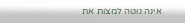אינה נוטה למצות את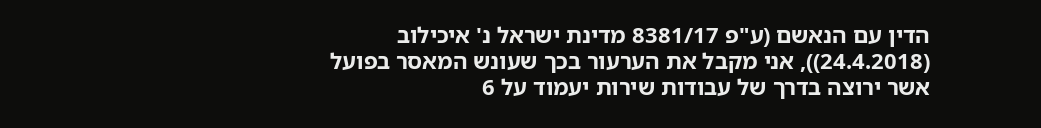הדין עם הנאשם (ע"פ 8381/17 מדינת ישראל נ' איכילוב (24.4.2018)), אני מקבל את הערעור בכך שעונש המאסר בפועל אשר ירוצה בדרך של עבודות שירות יעמוד על 6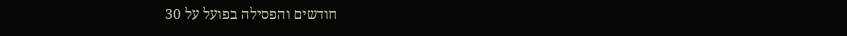חודשים והפסילה בפועל על 30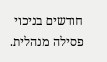חודשים בניכוי פסילה מנהלית.